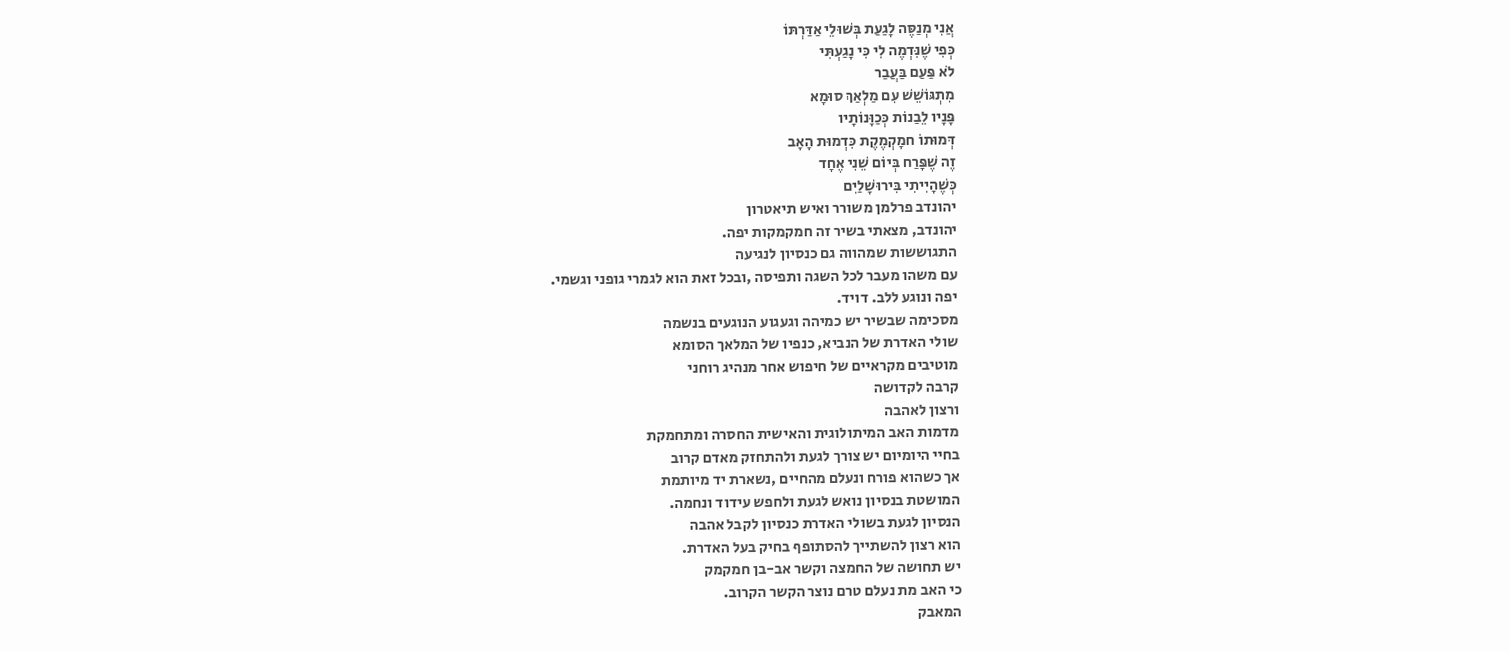אֲנִי מְנַסֶּה לָגַעַת בְּשׁוּלֵי אַדַּרְתּוֹ
כְּפִי שֶׁנִּדְמֶה לִי כִּי נָגַעְתִּי
לֹא פַּעַם בַּעֲבַר
מִתְגּוֹשֵׁשׁ עִם מַלְאַךְ סוּמָא
פָּנָיו לֵבַנוֹת כְּכַוָּנוֹתָיו
דְּמוּתוֹ חמָקְמֶקֶת כִּדְמוּת הָאָב
זֶה שֶׁפָּרַח בְּיוֹם שֵׁנִי אֶחָד
כְּשֶׁהָיִיתִי בִּירוּשָׁלַיִם
יהונדב פרלמן משורר ואיש תיאטרון
יהונדב, מצאתי בשיר זה חמקמקות יפה.
התגוששות שמהווה גם כנסיון לנגיעה
עם משהו מעבר לכל השגה ותפיסה ,ובכל זאת הוא לגמרי גופני וגשמי.
יפה ונוגע ללב. דויד.
מסכימה שבשיר יש כמיהה וגעגוע הנוגעים בנשמה
שולי האדרת של הנביא, כנפיו של המלאך הסומא
מוטיבים מקראיים של חיפוש אחר מנהיג רוחני
קרבה לקדושה
ורצון לאהבה
מדמות האב המיתולוגית והאישית החסרה ומתחמקת
בחיי היומיום יש צורך לגעת ולהתחזק מאדם קרוב
אך כשהוא פורח ונעלם מהחיים ,נשארת יד מיותמת
המושטת בנסיון נואש לגעת ולחפש עידוד ונחמה.
הנסיון לגעת בשולי האדרת כנסיון לקבל אהבה
הוא רצון להשתייך להסתופף בחיק בעל האדרת.
יש תחושה של החמצה וקשר אב-בן חמקמק
כי האב מת נעלם טרם נוצר הקשר הקרוב.
המאבק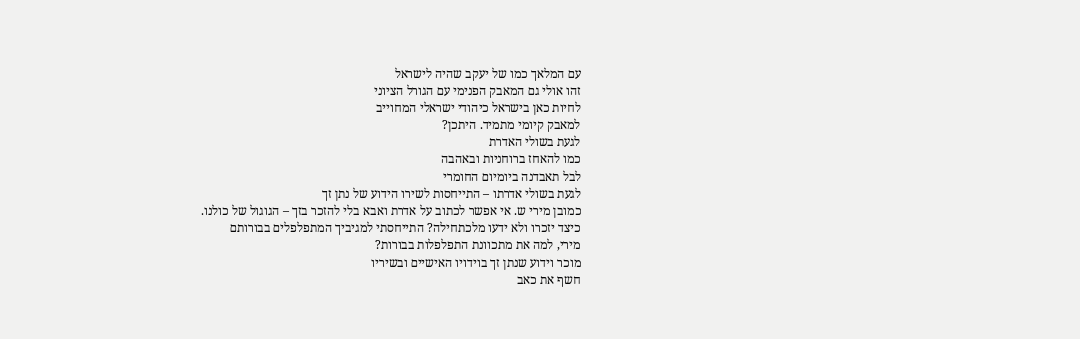עם המלאך כמו של יעקב שהיה לישראל
זהו אולי גם המאבק הפנימי עם הגורל הציוני
לחיות כאן בישראל כיהודי ישראלי המחוייב
למאבק קיומי מתמיד. היתכן?
לגעת בשולי האדרת
כמו להאחז ברוחניות ובאהבה
לבל תאבדנה ביומיום החומרי
לגעת בשולי אדרתו – התייחסות לשירו הידוע של נתן זך
כמובן מירי ש. אי אפשר לכתוב על אדרת ואבא בלי להזכר בזך – הגוגול של כולנו.
כיצד יזכרו ולא ידעו מלכתחילה? התייחסתי למגיביך המתפלפלים בבורותם
מירי, למה את מתכוונת התפלפלות בבורות?
מוכר וידוע שנתן זך בוידויו האישיים ובשיריו
חשף את כאב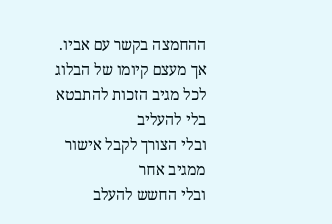ההחמצה בקשר עם אביו.
אך מעצם קיומו של הבלוג
לכל מגיב הזכות להתבטא בלי להעליב
ובלי הצורך לקבל אישור ממגיב אחר
ובלי החשש להעלב